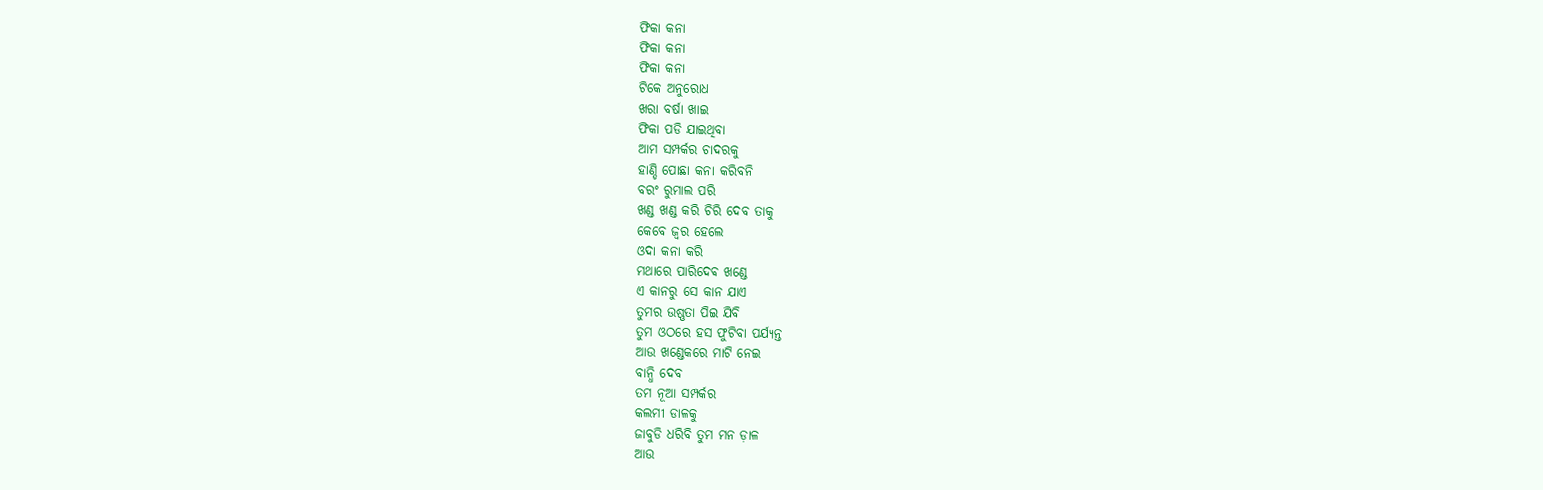ଫିକା କନା
ଫିକା କନା
ଫିକା କନା
ଟିକେ ଅନୁରୋଧ
ଖରା ବର୍ଷା ଖାଇ
ଫିକା ପଡି ଯାଇଥିବା
ଆମ ସମ୍ପର୍କର ଚାଦରକୁ
ହାଣ୍ଡି ପୋଛା କନା କରିବନି
ବରଂ ରୁମାଲ ପରି
ଖଣ୍ଡ ଖଣ୍ଡ କରି ଚିରି ଦେବ ତାକୁ
କେବେ ଜ୍ଵର ହେଲେ
ଓଦା କନା କରି
ମଥାରେ ପାରିଦେଵ ଖଣ୍ଡେ
ଏ କାନରୁ ସେ କାନ ଯାଏ
ତୁମର ଉଷ୍ଣତା ପିଇ ଯିବି
ତୁମ ଓଠରେ ହସ ଫୁଟିବା ପର୍ଯ୍ୟନ୍ତ
ଆଉ ଖଣ୍ଡେକରେ ମାଟି ନେଇ
ବାନ୍ଧି ଦେବ
ତମ ନୂଆ ସମ୍ପର୍କର
କଲମୀ ଡାଳକୁ
ଜାବୁଡି ଧରିବି ତୁମ ମନ ଡ଼ାଳ
ଆଉ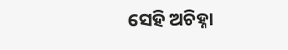ସେହି ଅଚିହ୍ନା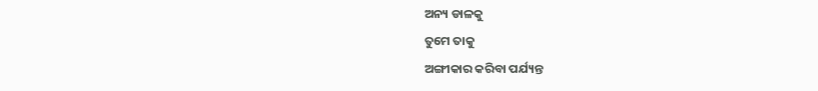ଅନ୍ୟ ଡାଳକୁ
ତୁମେ ତାକୁ
ଅଙ୍ଗୀକାର କରିବା ପର୍ଯ୍ୟନ୍ତ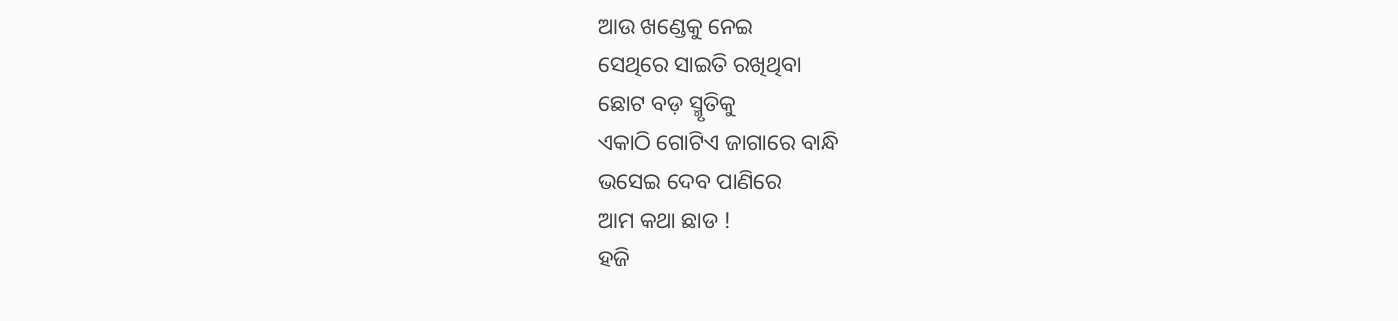ଆଉ ଖଣ୍ଡେକୁ ନେଇ
ସେଥିରେ ସାଇତି ରଖିଥିବା
ଛୋଟ ବଡ଼ ସ୍ମୃତିକୁ
ଏକାଠି ଗୋଟିଏ ଜାଗାରେ ବାନ୍ଧି
ଭସେଇ ଦେବ ପାଣିରେ
ଆମ କଥା ଛାଡ !
ହଜି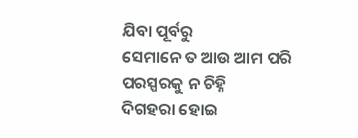ଯିବା ପୂର୍ବରୁ
ସେମାନେ ତ ଆଉ ଆମ ପରି
ପରସ୍ପରକୁ ନ ଚିହ୍ନି
ଦିଗହରା ହୋଇ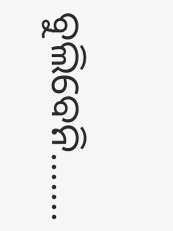ବୁଲିବେନି…….